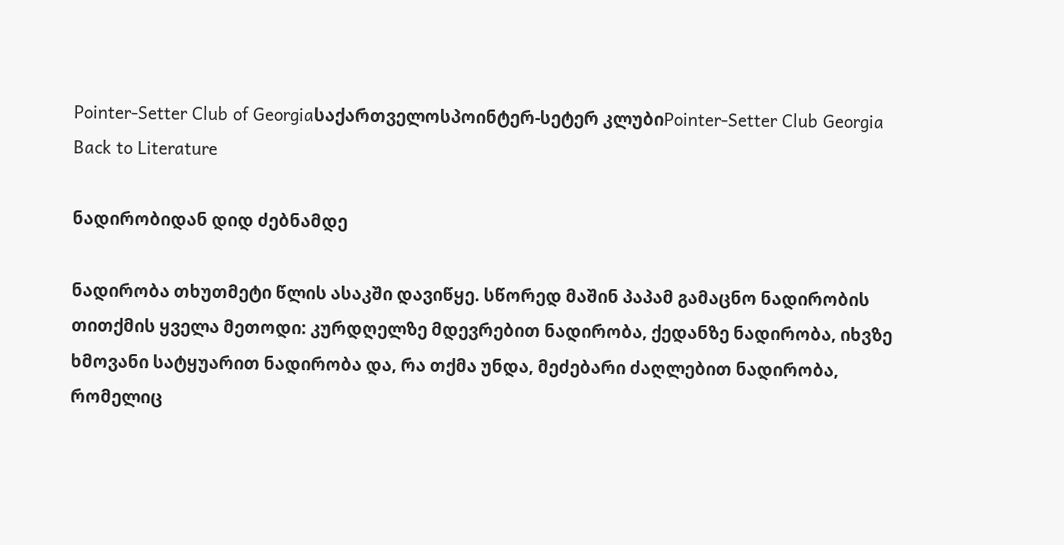Pointer-Setter Club of Georgiaსაქართველოსპოინტერ-სეტერ კლუბიPointer-Setter Club Georgia
Back to Literature

ნადირობიდან დიდ ძებნამდე

ნადირობა თხუთმეტი წლის ასაკში დავიწყე. სწორედ მაშინ პაპამ გამაცნო ნადირობის თითქმის ყველა მეთოდი: კურდღელზე მდევრებით ნადირობა, ქედანზე ნადირობა, იხვზე ხმოვანი სატყუარით ნადირობა და, რა თქმა უნდა, მეძებარი ძაღლებით ნადირობა, რომელიც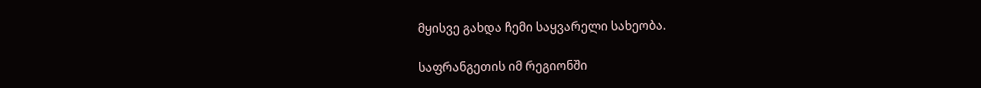მყისვე გახდა ჩემი საყვარელი სახეობა.

საფრანგეთის იმ რეგიონში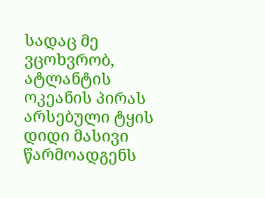სადაც მე ვცოხვრობ, ატლანტის ოკეანის პირას არსებული ტყის დიდი მასივი წარმოადგენს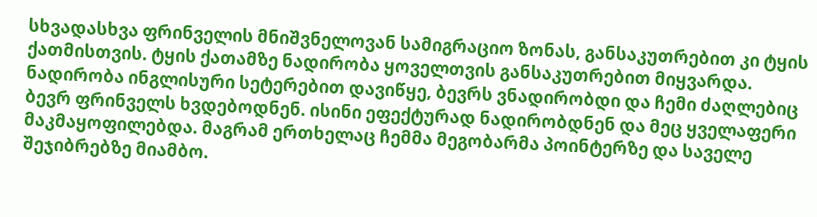სხვადასხვა ფრინველის მნიშვნელოვან სამიგრაციო ზონას, განსაკუთრებით კი ტყის ქათმისთვის. ტყის ქათამზე ნადირობა ყოველთვის განსაკუთრებით მიყვარდა. ნადირობა ინგლისური სეტერებით დავიწყე, ბევრს ვნადირობდი და ჩემი ძაღლებიც ბევრ ფრინველს ხვდებოდნენ. ისინი ეფექტურად ნადირობდნენ და მეც ყველაფერი მაკმაყოფილებდა. მაგრამ ერთხელაც ჩემმა მეგობარმა პოინტერზე და საველე შეჯიბრებზე მიამბო.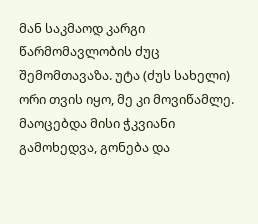მან საკმაოდ კარგი წარმომავლობის ძუც შემომთავაზა. უტა (ძუს სახელი) ორი თვის იყო, მე კი მოვიწამლე. მაოცებდა მისი ჭკვიანი გამოხედვა, გონება და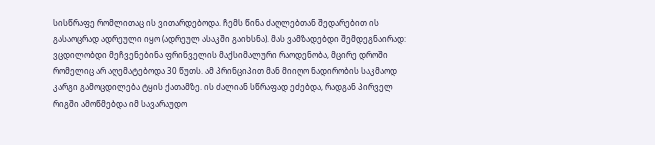სისწრაფე რომლითაც ის ვითარდებოდა. ჩემს წინა ძაღლებთან შედარებით ის გასაოცრად ადრეული იყო (ადრეულ ასაკში გაიხსნა). მას ვამზადებდი შემდეგნაირად: ვცდილობდი მეჩვენებინა ფრინველის მაქსიმალური რაოდენობა, მცირე დროში რომელიც არ აღემატებოდა 30 წუთს. ამ პრინციპით მან მიიღო ნადირობის საკმაოდ კარგი გამოცდილება ტყის ქათამზე. ის ძალიან სწრაფად ეძებდა, რადგან პირველ რიგში ამოწმებდა იმ სავარაუდო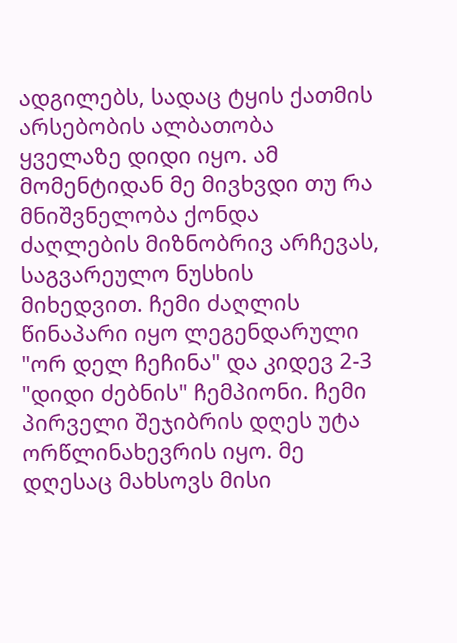ადგილებს, სადაც ტყის ქათმის არსებობის ალბათობა ყველაზე დიდი იყო. ამ მომენტიდან მე მივხვდი თუ რა მნიშვნელობა ქონდა ძაღლების მიზნობრივ არჩევას, საგვარეულო ნუსხის მიხედვით. ჩემი ძაღლის წინაპარი იყო ლეგენდარული "ორ დელ ჩეჩინა" და კიდევ 2-3 "დიდი ძებნის" ჩემპიონი. ჩემი პირველი შეჯიბრის დღეს უტა ორწლინახევრის იყო. მე დღესაც მახსოვს მისი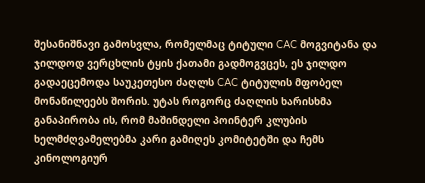შესანიშნავი გამოსვლა, რომელმაც ტიტული CAC მოგვიტანა და ჯილდოდ ვერცხლის ტყის ქათამი გადმოგვცეს, ეს ჯილდო გადაეცემოდა საუკეთესო ძაღლს CAC ტიტულის მფობელ მონაწილეებს შორის. უტას როგორც ძაღლის ხარისხმა განაპირობა ის, რომ მაშინდელი პოინტერ კლუბის ხელმძღვამელებმა კარი გამიღეს კომიტეტში და ჩემს კინოლოგიურ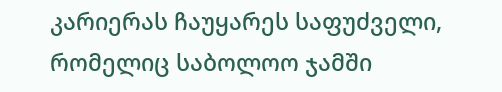კარიერას ჩაუყარეს საფუძველი, რომელიც საბოლოო ჯამში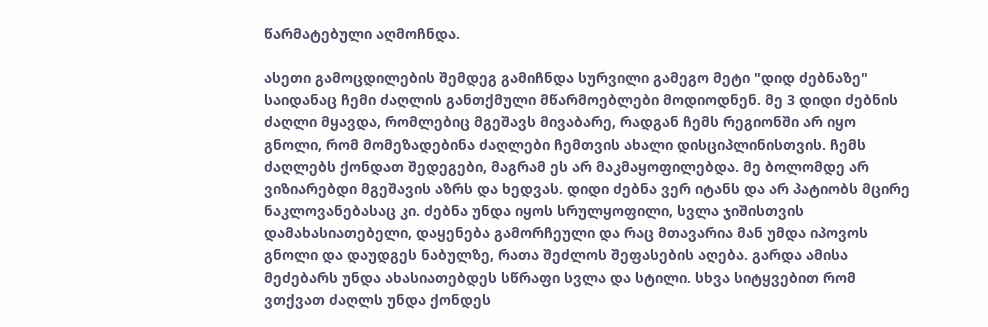წარმატებული აღმოჩნდა.

ასეთი გამოცდილების შემდეგ გამიჩნდა სურვილი გამეგო მეტი "დიდ ძებნაზე" საიდანაც ჩემი ძაღლის განთქმული მწარმოებლები მოდიოდნენ. მე 3 დიდი ძებნის ძაღლი მყავდა, რომლებიც მგეშავს მივაბარე, რადგან ჩემს რეგიონში არ იყო გნოლი, რომ მომეზადებინა ძაღლები ჩემთვის ახალი დისციპლინისთვის. ჩემს ძაღლებს ქონდათ შედეგები, მაგრამ ეს არ მაკმაყოფილებდა. მე ბოლომდე არ ვიზიარებდი მგეშავის აზრს და ხედვას. დიდი ძებნა ვერ იტანს და არ პატიობს მცირე ნაკლოვანებასაც კი. ძებნა უნდა იყოს სრულყოფილი, სვლა ჯიშისთვის დამახასიათებელი, დაყენება გამორჩეული და რაც მთავარია მან უმდა იპოვოს გნოლი და დაუდგეს ნაბულზე, რათა შეძლოს შეფასების აღება. გარდა ამისა მეძებარს უნდა ახასიათებდეს სწრაფი სვლა და სტილი. სხვა სიტყვებით რომ ვთქვათ ძაღლს უნდა ქონდეს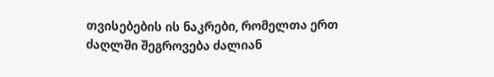თვისებების ის ნაკრები, რომელთა ერთ ძაღლში შეგროვება ძალიან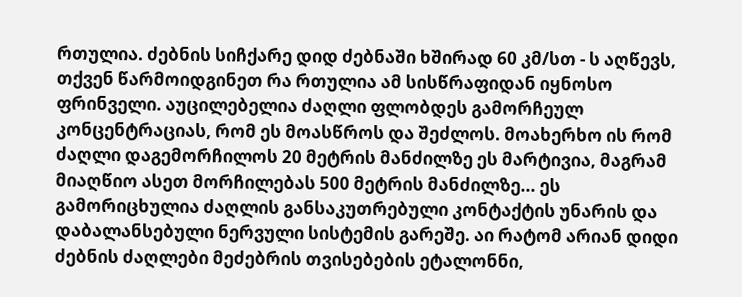რთულია. ძებნის სიჩქარე დიდ ძებნაში ხშირად 60 კმ/სთ - ს აღწევს, თქვენ წარმოიდგინეთ რა რთულია ამ სისწრაფიდან იყნოსო ფრინველი. აუცილებელია ძაღლი ფლობდეს გამორჩეულ კონცენტრაციას, რომ ეს მოასწროს და შეძლოს. მოახერხო ის რომ ძაღლი დაგემორჩილოს 20 მეტრის მანძილზე ეს მარტივია, მაგრამ მიაღწიო ასეთ მორჩილებას 500 მეტრის მანძილზე... ეს გამორიცხულია ძაღლის განსაკუთრებული კონტაქტის უნარის და დაბალანსებული ნერვული სისტემის გარეშე. აი რატომ არიან დიდი ძებნის ძაღლები მეძებრის თვისებების ეტალონნი,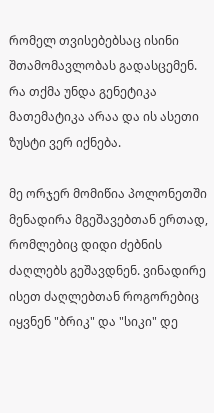რომელ თვისებებსაც ისინი შთამომავლობას გადასცემენ. რა თქმა უნდა გენეტიკა მათემატიკა არაა და ის ასეთი ზუსტი ვერ იქნება.

მე ორჯერ მომიწია პოლონეთში მენადირა მგეშავებთან ერთად, რომლებიც დიდი ძებნის ძაღლებს გეშავდნენ. ვინადირე ისეთ ძაღლებთან როგორებიც იყვნენ "ბრიკ" და "სიკი" დე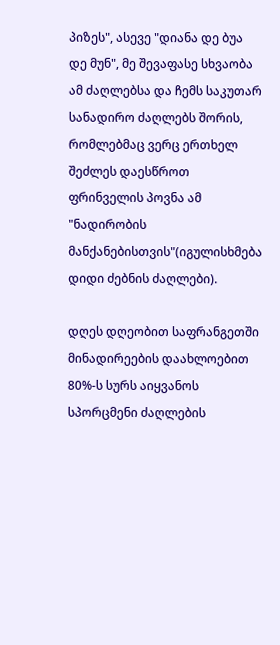პიზეს", ასევე "დიანა დე ბუა დე მუნ", მე შევაფასე სხვაობა ამ ძაღლებსა და ჩემს საკუთარ სანადირო ძაღლებს შორის, რომლებმაც ვერც ერთხელ შეძლეს დაესწროთ ფრინველის პოვნა ამ "ნადირობის მანქანებისთვის"(იგულისხმება დიდი ძებნის ძაღლები).

დღეს დღეობით საფრანგეთში მინადირეების დაახლოებით 80%-ს სურს აიყვანოს სპორცმენი ძაღლების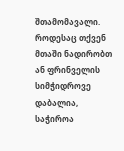შთამომავალი. როდესაც თქვენ მთაში ნადირობთ ან ფრინველის სიმჭიდროვე დაბალია, საჭიროა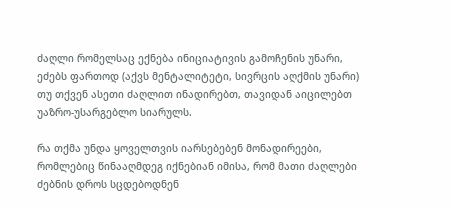ძაღლი რომელსაც ექნება ინიციატივის გამოჩენის უნარი, ეძებს ფართოდ (აქვს მენტალიტეტი, სივრცის აღქმის უნარი) თუ თქვენ ასეთი ძაღლით ინადირებთ, თავიდან აიცილებთ უაზრო-უსარგებლო სიარულს.

რა თქმა უნდა ყოველთვის იარსებებენ მონადირეები, რომლებიც წინააღმდეგ იქნებიან იმისა, რომ მათი ძაღლები ძებნის დროს სცდებოდნენ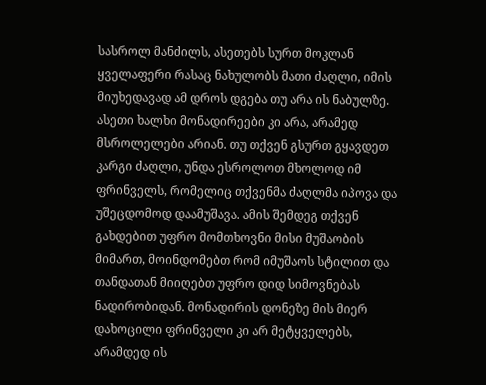სასროლ მანძილს, ასეთებს სურთ მოკლან ყველაფერი რასაც ნახულობს მათი ძაღლი, იმის მიუხედავად ამ დროს დგება თუ არა ის ნაბულზე. ასეთი ხალხი მონადირეები კი არა, არამედ მსროლელები არიან. თუ თქვენ გსურთ გყავდეთ კარგი ძაღლი, უნდა ესროლოთ მხოლოდ იმ ფრინველს, რომელიც თქვენმა ძაღლმა იპოვა და უშეცდომოდ დაამუშავა. ამის შემდეგ თქვენ გახდებით უფრო მომთხოვნი მისი მუშაობის მიმართ, მოინდომებთ რომ იმუშაოს სტილით და თანდათან მიიღებთ უფრო დიდ სიმოვნებას ნადირობიდან. მონადირის დონეზე მის მიერ დახოცილი ფრინველი კი არ მეტყველებს, არამდედ ის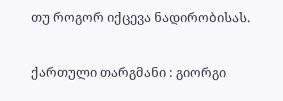თუ როგორ იქცევა ნადირობისას.

ქართული თარგმანი : გიორგი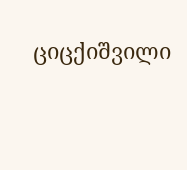ციცქიშვილი